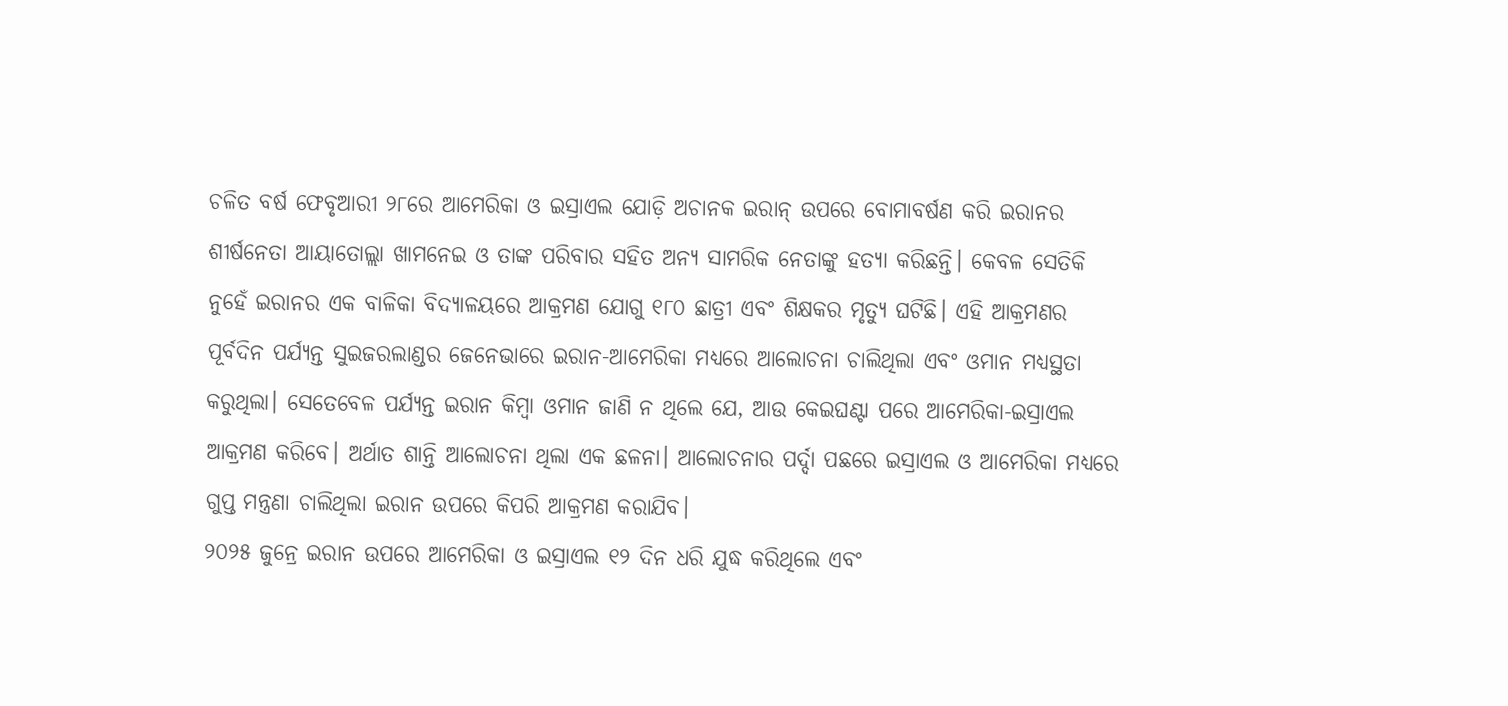ଚଳିତ ବର୍ଷ ଫେବୃଆରୀ ୨୮ରେ ଆମେରିକା ଓ ଇସ୍ରାଏଲ ଯୋଡ଼ି ଅଚାନକ ଇରାନ୍ ଉପରେ ବୋମାବର୍ଷଣ କରି ଇରାନର ଶୀର୍ଷନେତା ଆୟାତୋଲ୍ଲା ଖାମନେଇ ଓ ତାଙ୍କ ପରିବାର ସହିତ ଅନ୍ୟ ସାମରିକ ନେତାଙ୍କୁ ହତ୍ୟା କରିଛନ୍ତି। କେବଳ ସେତିକି ନୁହେଁ ଇରାନର ଏକ ବାଳିକା ବିଦ୍ୟାଳୟରେ ଆକ୍ରମଣ ଯୋଗୁ ୧୮୦ ଛାତ୍ରୀ ଏବଂ ଶିକ୍ଷକର ମୃତ୍ୟୁ ଘଟିଛି। ଏହି ଆକ୍ରମଣର ପୂର୍ବଦିନ ପର୍ଯ୍ୟନ୍ତ ସୁଇଜରଲାଣ୍ଡର ଜେନେଭାରେ ଇରାନ-ଆମେରିକା ମଧ୍ୟରେ ଆଲୋଚନା ଚାଲିଥିଲା ଏବଂ ଓମାନ ମଧ୍ୟସ୍ଥତା କରୁଥିଲା। ସେତେବେଳ ପର୍ଯ୍ୟନ୍ତ ଇରାନ କିମ୍ବା ଓମାନ ଜାଣି ନ ଥିଲେ ଯେ, ଆଉ କେଇଘଣ୍ଟା ପରେ ଆମେରିକା-ଇସ୍ରାଏଲ ଆକ୍ରମଣ କରିବେ। ଅର୍ଥାତ ଶାନ୍ତି ଆଲୋଚନା ଥିଲା ଏକ ଛଳନା। ଆଲୋଚନାର ପର୍ଦ୍ଦା ପଛରେ ଇସ୍ରାଏଲ ଓ ଆମେରିକା ମଧ୍ୟରେ ଗୁପ୍ତ ମନ୍ତ୍ରଣା ଚାଲିଥିଲା ଇରାନ ଉପରେ କିପରି ଆକ୍ରମଣ କରାଯିବ।
୨୦୨୫ ଜୁନ୍ରେ ଇରାନ ଉପରେ ଆମେରିକା ଓ ଇସ୍ରାଏଲ ୧୨ ଦିନ ଧରି ଯୁଦ୍ଧ କରିଥିଲେ ଏବଂ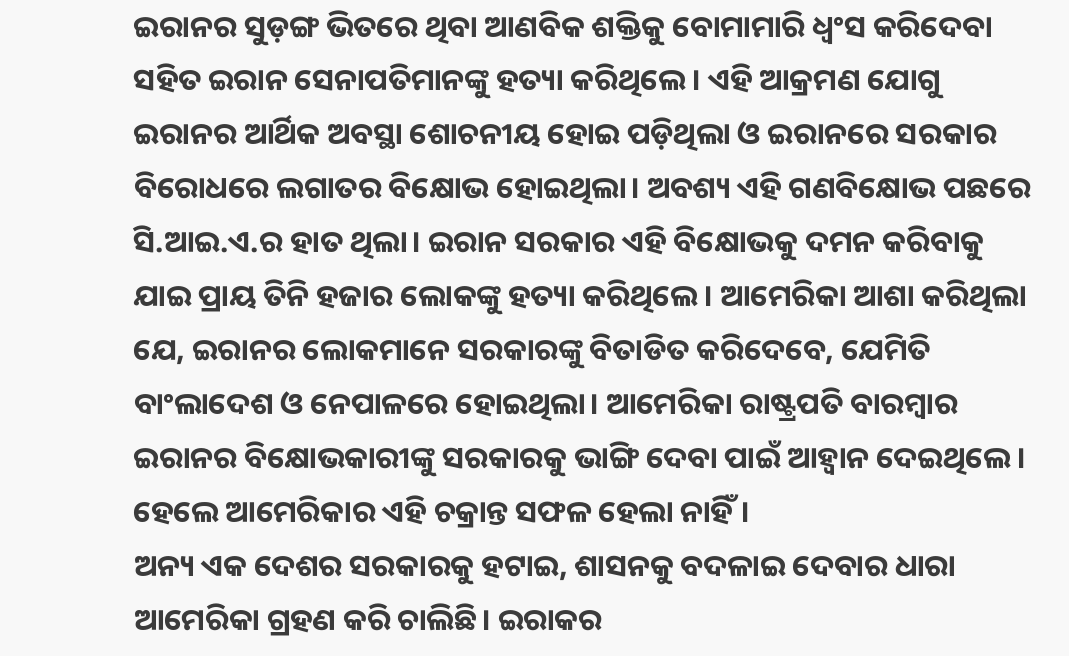ଇରାନର ସୁଡ଼ଙ୍ଗ ଭିତରେ ଥିବା ଆଣବିକ ଶକ୍ତିକୁ ବୋମାମାରି ଧ୍ୱଂସ କରିଦେବା ସହିତ ଇରାନ ସେନାପତିମାନଙ୍କୁ ହତ୍ୟା କରିଥିଲେ। ଏହି ଆକ୍ରମଣ ଯୋଗୁ ଇରାନର ଆର୍ଥିକ ଅବସ୍ଥା ଶୋଚନୀୟ ହୋଇ ପଡ଼ିଥିଲା ଓ ଇରାନରେ ସରକାର ବିରୋଧରେ ଲଗାତର ବିକ୍ଷୋଭ ହୋଇଥିଲା। ଅବଶ୍ୟ ଏହି ଗଣବିକ୍ଷୋଭ ପଛରେ ସି.ଆଇ.ଏ.ର ହାତ ଥିଲା। ଇରାନ ସରକାର ଏହି ବିକ୍ଷୋଭକୁ ଦମନ କରିବାକୁ ଯାଇ ପ୍ରାୟ ତିନି ହଜାର ଲୋକଙ୍କୁ ହତ୍ୟା କରିଥିଲେ। ଆମେରିକା ଆଶା କରିଥିଲା ଯେ, ଇରାନର ଲୋକମାନେ ସରକାରଙ୍କୁ ବିତାଡିତ କରିଦେବେ, ଯେମିତି ବାଂଲାଦେଶ ଓ ନେପାଳରେ ହୋଇଥିଲା। ଆମେରିକା ରାଷ୍ଟ୍ରପତି ବାରମ୍ବାର ଇରାନର ବିକ୍ଷୋଭକାରୀଙ୍କୁ ସରକାରକୁ ଭାଙ୍ଗି ଦେବା ପାଇଁ ଆହ୍ବାନ ଦେଇଥିଲେ। ହେଲେ ଆମେରିକାର ଏହି ଚକ୍ରାନ୍ତ ସଫଳ ହେଲା ନାହିଁ।
ଅନ୍ୟ ଏକ ଦେଶର ସରକାରକୁ ହଟାଇ, ଶାସନକୁ ବଦଳାଇ ଦେବାର ଧାରା ଆମେରିକା ଗ୍ରହଣ କରି ଚାଲିଛି। ଇରାକର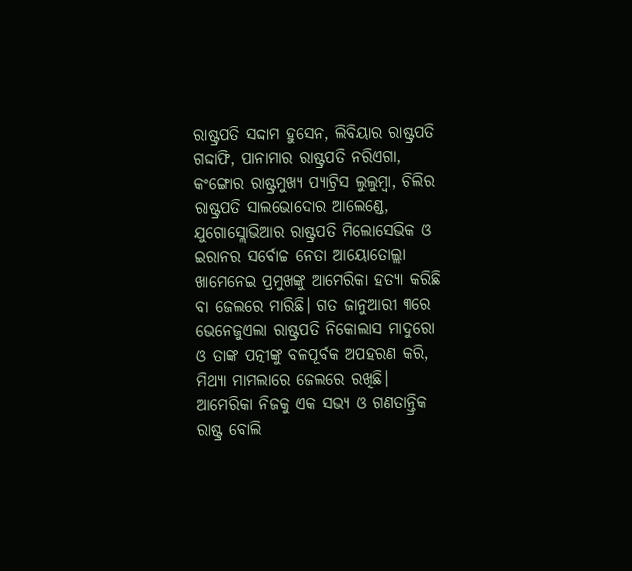ରାଷ୍ଟ୍ରପତି ସଦ୍ଦାମ ହୁସେନ, ଲିବିୟାର ରାଷ୍ଟ୍ରପତି ଗଦ୍ଦାଫି, ପାନାମାର ରାଷ୍ଟ୍ରପତି ନରିଏଗା, କଂଙ୍ଗୋର ରାଷ୍ଟ୍ରମୁଖ୍ୟ ପ୍ୟାଟ୍ରିସ ଲୁଲୁମ୍ବା, ଚିଲିର ରାଷ୍ଟ୍ରପତି ସାଲଭୋଦୋର ଆଲେଣ୍ଡେ, ଯୁଗୋସ୍ଲୋଭିଆର ରାଷ୍ଟ୍ରପତି ମିଲୋସେଭିକ ଓ ଇରାନର ସର୍ବୋଚ୍ଚ ନେତା ଆୟୋତୋଲ୍ଲା ଖାମେନେଇ ପ୍ରମୁଖଙ୍କୁ ଆମେରିକା ହତ୍ୟା କରିଛି ବା ଜେଲରେ ମାରିଛି। ଗତ ଜାନୁଆରୀ ୩ରେ ଭେନେଜୁଏଲା ରାଷ୍ଟ୍ରପତି ନିକୋଲାସ ମାଦୁରୋ ଓ ତାଙ୍କ ପତ୍ନୀଙ୍କୁ ବଳପୂର୍ବକ ଅପହରଣ କରି, ମିଥ୍ୟା ମାମଲାରେ ଜେଲରେ ରଖିଛି। ଆମେରିକା ନିଜକୁ ଏକ ସଭ୍ୟ ଓ ଗଣତାନ୍ତ୍ରିକ ରାଷ୍ଟ୍ର ବୋଲି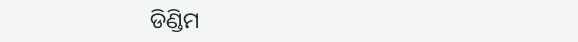ଡିଣ୍ଡିମ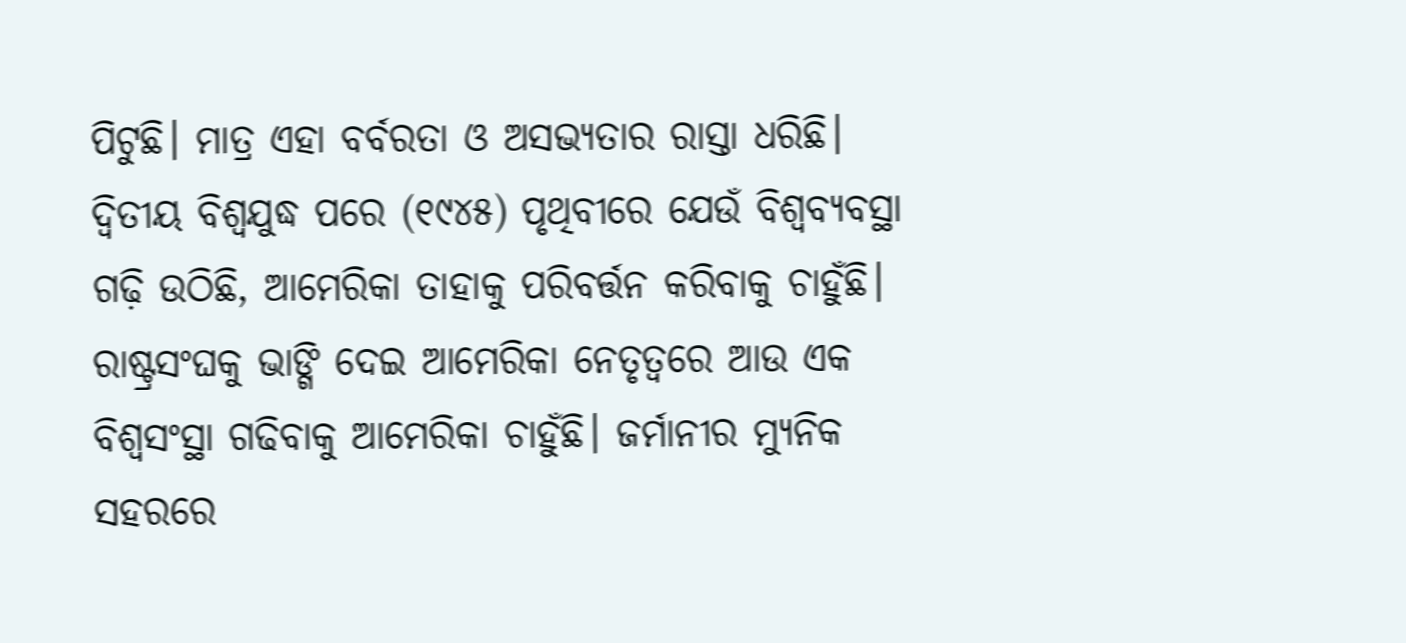ପିଟୁଛି। ମାତ୍ର ଏହା ବର୍ବରତା ଓ ଅସଭ୍ୟତାର ରାସ୍ତା ଧରିଛି।
ଦ୍ୱିତୀୟ ବିଶ୍ୱଯୁଦ୍ଧ ପରେ (୧୯୪୫) ପୃଥିବୀରେ ଯେଉଁ ବିଶ୍ୱବ୍ୟବସ୍ଥା ଗଢ଼ି ଉଠିଛି, ଆମେରିକା ତାହାକୁ ପରିବର୍ତ୍ତନ କରିବାକୁ ଚାହୁଁଛି। ରାଷ୍ଟ୍ରସଂଘକୁ ଭାଙ୍ଗି ଦେଇ ଆମେରିକା ନେତୃତ୍ୱରେ ଆଉ ଏକ ବିଶ୍ୱସଂସ୍ଥା ଗଢିବାକୁ ଆମେରିକା ଚାହୁଁଛି। ଜର୍ମାନୀର ମ୍ୟୁନିକ ସହରରେ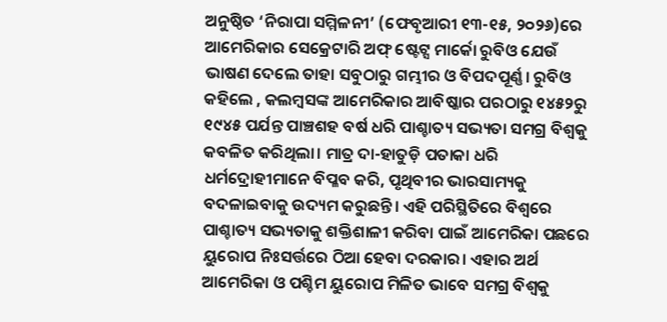ଅନୁଷ୍ଠିତ ‘ନିରାପା ସମ୍ମିଳନୀ’ (ଫେବୃଆରୀ ୧୩-୧୫, ୨୦୨୬)ରେ ଆମେରିକାର ସେକ୍ରେଟାରି ଅଫ୍ ଷ୍ଟେଟ୍ସ ମାର୍କୋ ରୁବିଓ ଯେଉଁ ଭାଷଣ ଦେଲେ ତାହା ସବୁଠାରୁ ଗମ୍ଭୀର ଓ ବିପଦପୂର୍ଣ୍ଣ। ରୁବିଓ କହିଲେ , କଲମ୍ବସଙ୍କ ଆମେରିକାର ଆବିଷ୍କାର ପରଠାରୁ ୧୪୫୨ରୁ ୧୯୪୫ ପର୍ଯନ୍ତ ପାଞ୍ଚଶହ ବର୍ଷ ଧରି ପାଶ୍ଚାତ୍ୟ ସଭ୍ୟତା ସମଗ୍ର ବିଶ୍ୱକୁ କବଳିତ କରିଥିଲା। ମାତ୍ର ଦା-ହାତୁଡ଼ି ପତାକା ଧରି ଧର୍ମଦ୍ରୋହୀମାନେ ବିପ୍ଳବ କରି, ପୃଥିବୀର ଭାରସାମ୍ୟକୁ ବଦଳାଇବାକୁ ଉଦ୍ୟମ କରୁଛନ୍ତି। ଏହି ପରିସ୍ଥିତିରେ ବିଶ୍ୱରେ ପାଶ୍ଚାତ୍ୟ ସଭ୍ୟତାକୁ ଶକ୍ତିଶାଳୀ କରିବା ପାଇଁ ଆମେରିକା ପଛରେ ୟୁରୋପ ନିଃସର୍ତ୍ତରେ ଠିଆ ହେବା ଦରକାର। ଏହାର ଅର୍ଥ ଆମେରିକା ଓ ପଶ୍ଚିମ ୟୁରୋପ ମିଳିତ ଭାବେ ସମଗ୍ର ବିଶ୍ୱକୁ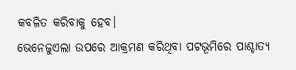କବଳିତ କରିବାକୁ ହେବ।
ଭେନେଜୁଏଲା ଉପରେ ଆକ୍ରମଣ କରିଥିବା ପଟଭୂମିରେ ପାଶ୍ଚାତ୍ୟ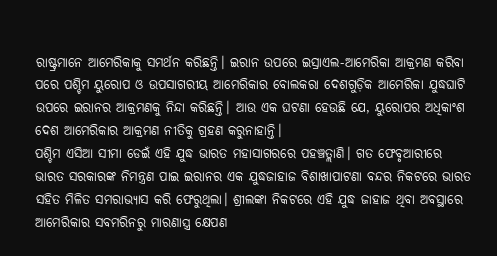ରାଷ୍ଟ୍ରମାନେ ଆମେରିକାକୁ ସମର୍ଥନ କରିଛନ୍ତି। ଇରାନ ଉପରେ ଇସ୍ରାଏଲ-ଆମେରିକା ଆକ୍ରମଣ କରିବା ପରେ ପଶ୍ଚିମ ୟୁରୋପ ଓ ଉପସାଗରୀୟ ଆମେରିକାର ବୋଲକରା ଦେଶଗୁଡ଼ିକ ଆମେରିକା ଯୁଦ୍ଧଘାଟି ଉପରେ ଇରାନର ଆକ୍ରମଣକୁ ନିନ୍ଦା କରିଛନ୍ତି। ଆଉ ଏକ ଘଟଣା ହେଉଛି ଯେ, ୟୁରୋପର ଅଧିକାଂଶ ଦେଶ ଆମେରିକାର ଆକ୍ରମଣ ନୀତିକୁ ଗ୍ରହଣ କରୁନାହାନ୍ତି।
ପଶ୍ଚିମ ଏସିଆ ସୀମା ଡେଇଁ ଏହି ଯୁଦ୍ଧ ଭାରତ ମହାସାଗରରେ ପହଞ୍ଚତ୍ଲାଣି। ଗତ ଫେବୃଆରୀରେ ଭାରତ ସରକାରଙ୍କ ନିମନ୍ତ୍ରଣ ପାଇ ଇରାନର ଏକ ଯୁଦ୍ଧଜାହାଜ ବିଶାଖାପାଟଣା ବନ୍ଦର ନିକଟରେ ଭାରତ ସହିତ ମିଳିତ ସମରାଭ୍ୟାସ କରି ଫେରୁଥିଲା। ଶ୍ରୀଲଙ୍କା ନିକଟରେ ଏହି ଯୁଦ୍ଧ ଜାହାଜ ଥିବା ଅବସ୍ଥାରେ ଆମେରିକାର ସବମରିନରୁ ମାରଣାସ୍ତ୍ର କ୍ଷେପଣ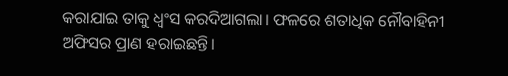କରାଯାଇ ତାକୁ ଧ୍ୱଂସ କରଦିଆଗଲା। ଫଳରେ ଶତାଧିକ ନୌବାହିନୀ ଅଫିସର ପ୍ରାଣ ହରାଇଛନ୍ତି।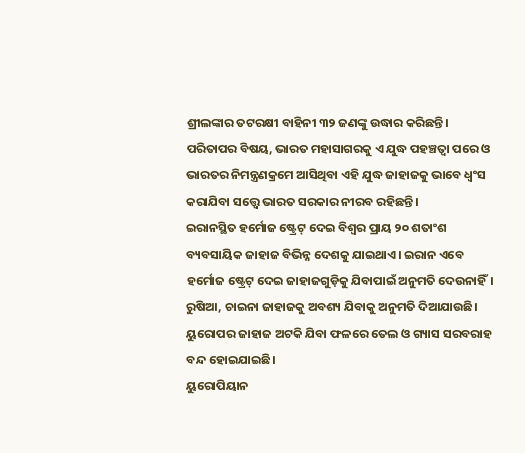ଶ୍ରୀଲଙ୍କାର ତଟରକ୍ଷୀ ବାହିନୀ ୩୨ ଜଣଙ୍କୁ ଉଦ୍ଧାର କରିଛନ୍ତି। ପରିତାପର ବିଷୟ, ଭାରତ ମହାସାଗରକୁ ଏ ଯୁଦ୍ଧ ପହଞ୍ଚତ୍ବା ପରେ ଓ ଭାରତର ନିମନ୍ତ୍ରଣକ୍ରମେ ଆସିଥିବା ଏହି ଯୁଦ୍ଧ ଜାହାଜକୁ ଭାବେ ଧ୍ୱଂସ କରାଯିବା ସତ୍ତ୍ୱେ ଭାରତ ସରକାର ନୀରବ ରହିଛନ୍ତି।
ଇରାନସ୍ଥିତ ହର୍ମୋଜ ଷ୍ଟ୍ରେଟ୍ ଦେଇ ବିଶ୍ୱର ପ୍ରାୟ ୨୦ ଶତାଂଶ ବ୍ୟବସାୟିକ ଜାହାଜ ବିଭିନ୍ନ ଦେଶକୁ ଯାଇଥାଏ। ଇରାନ ଏବେ ହର୍ମୋଜ ଷ୍ଟ୍ରେଟ୍ ଦେଇ ଜାହାଜଗୁଡ଼ିକୁ ଯିବାପାଇଁ ଅନୁମତି ଦେଉନାହିଁ। ରୁଷିଆ, ଚାଇନା ଜାହାଜକୁ ଅବଶ୍ୟ ଯିବାକୁ ଅନୁମତି ଦିଆଯାଉଛି। ୟୁରୋପର ଜାହାଜ ଅଟକି ଯିବା ଫଳରେ ତେଲ ଓ ଗ୍ୟାସ ସରବରାହ ବନ୍ଦ ହୋଇଯାଇଛି।
ୟୁରୋପିୟାନ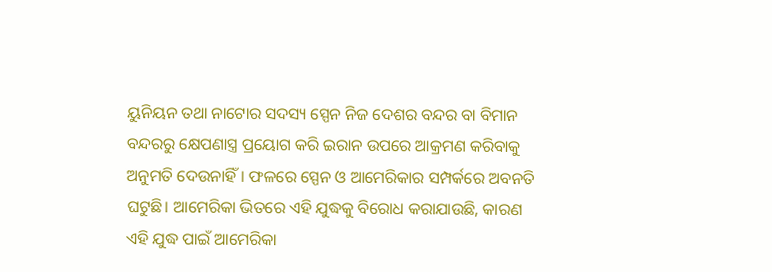ୟୁନିୟନ ତଥା ନାଟୋର ସଦସ୍ୟ ସ୍ପେନ ନିଜ ଦେଶର ବନ୍ଦର ବା ବିମାନ ବନ୍ଦରରୁ କ୍ଷେପଣାସ୍ତ୍ର ପ୍ରୟୋଗ କରି ଇରାନ ଉପରେ ଆକ୍ରମଣ କରିବାକୁ ଅନୁମତି ଦେଉନାହିଁ। ଫଳରେ ସ୍ପେନ ଓ ଆମେରିକାର ସମ୍ପର୍କରେ ଅବନତି ଘଟୁଛି। ଆମେରିକା ଭିତରେ ଏହି ଯୁଦ୍ଧକୁ ବିରୋଧ କରାଯାଉଛି, କାରଣ ଏହି ଯୁଦ୍ଧ ପାଇଁ ଆମେରିକା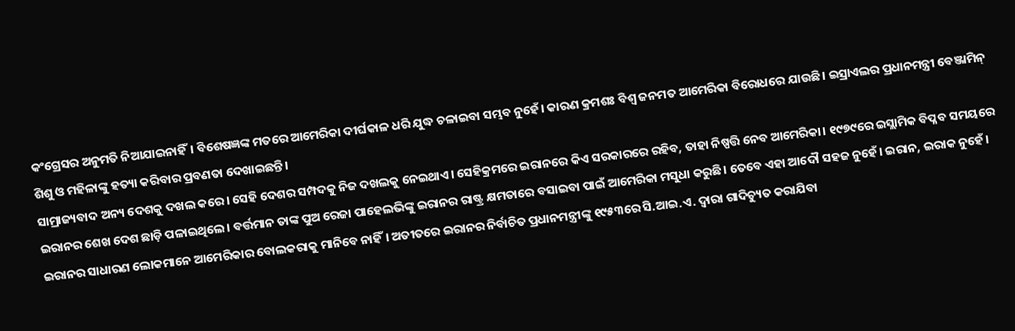କଂଗ୍ରେସର ଅନୁମତି ନିଆଯାଇନାହିଁ। ବିଶେଷଜ୍ଞଙ୍କ ମତରେ ଆମେରିକା ଦୀର୍ଘକାଳ ଧରି ଯୁଦ୍ଧ ଚଳାଇବା ସମ୍ଭବ ନୁହେଁ। କାରଣ କ୍ରମଶଃ ବିଶ୍ୱ ଜନମତ ଆମେରିକା ବିରୋଧରେ ଯାଉଛି। ଇସ୍ରାଏଲର ପ୍ରଧାନମନ୍ତ୍ରୀ ବେଞ୍ଜାମିନ୍ ଶିଶୁ ଓ ମହିଳାଙ୍କୁ ହତ୍ୟା କରିବାର ପ୍ରବଣତା ଦେଖାଇଛନ୍ତି।
ସାମ୍ରାଜ୍ୟବାଦ ଅନ୍ୟ ଦେଶକୁ ଦଖଲ କରେ। ସେହି ଦେଶର ସମ୍ପଦକୁ ନିଜ ଦଖଲକୁ ନେଇଥାଏ। ସେହିକ୍ରମରେ ଇରାନରେ କିଏ ସରକାରରେ ରହିବ, ତାହା ନିଷ୍ପତ୍ତି ନେବ ଆମେରିକା। ୧୯୭୯ରେ ଇସ୍ଲାମିକ ବିପ୍ଳବ ସମୟରେ ଇରାନର ଶେଖ ଦେଶ ଛାଡ଼ି ପଳାଇଥିଲେ। ବର୍ତ୍ତମାନ ତାଙ୍କ ପୁଅ ରେଜା ପାହେଲଭିଙ୍କୁ ଇରାନର ରାଷ୍ଟ୍ର କ୍ଷମତାରେ ବସାଇବା ପାଇଁ ଆମେରିକା ମସୁଧା କରୁଛି। ତେବେ ଏହା ଆଦୌ ସହଜ ନୁହେଁ। ଇରାନ, ଇରାକ ନୁହେଁ। ଇରାନର ସାଧାରଣ ଲୋକମାନେ ଆମେରିକାର ବୋଲକରାକୁ ମାନିବେ ନାହିଁ। ଅତୀତରେ ଇରାନର ନିର୍ବାଚିତ ପ୍ରଧାନମନ୍ତ୍ରୀଙ୍କୁ ୧୯୫୩ରେ ସି.ଆଇ.ଏ. ଦ୍ୱାରା ଗାଦିଚ୍ୟୁତ କରାଯିବା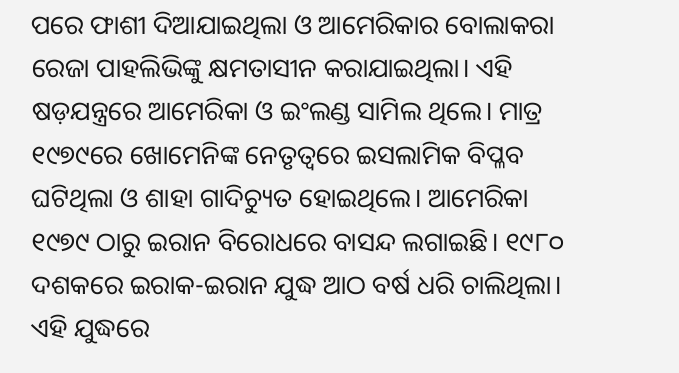ପରେ ଫାଶୀ ଦିଆଯାଇଥିଲା ଓ ଆମେରିକାର ବୋଲାକରା ରେଜା ପାହଲିଭିଙ୍କୁ କ୍ଷମତାସୀନ କରାଯାଇଥିଲା। ଏହି ଷଡ଼ଯନ୍ତ୍ରରେ ଆମେରିକା ଓ ଇଂଲଣ୍ଡ ସାମିଲ ଥିଲେ। ମାତ୍ର ୧୯୭୯ରେ ଖୋମେନିଙ୍କ ନେତୃତ୍ୱରେ ଇସଲାମିକ ବିପ୍ଳବ ଘଟିଥିଲା ଓ ଶାହା ଗାଦିଚ୍ୟୁତ ହୋଇଥିଲେ। ଆମେରିକା ୧୯୭୯ ଠାରୁ ଇରାନ ବିରୋଧରେ ବାସନ୍ଦ ଲଗାଇଛି। ୧୯୮୦ ଦଶକରେ ଇରାକ-ଇରାନ ଯୁଦ୍ଧ ଆଠ ବର୍ଷ ଧରି ଚାଲିଥିଲା। ଏହି ଯୁଦ୍ଧରେ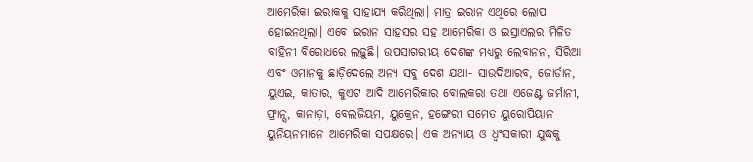ଆମେରିକା ଇରାକକୁ ସାହାଯ୍ୟ କରିଥିଲା। ମାତ୍ର ଇରାନ ଏଥିରେ ଲୋପ ହୋଇନଥିଲା। ଏବେ ଇରାନ ସାହସର ସହ ଆମେରିକା ଓ ଇସ୍ରାଏଲର ମିଳିତ ବାହିନୀ ବିରୋଧରେ ଲଢ଼ୁଛି। ଉପସାଗରୀୟ ଦେଶଙ୍କ ମଧ୍ୟରୁ ଲେବାନନ, ସିରିଆ ଏବଂ ଓମାନକୁ ଛାଡ଼ିଦେଲେ ଅନ୍ୟ ସବୁ ଦେଶ ଯଥା- ସାଉଦିଆରବ, ଜୋର୍ଡାନ, ୟୁଏଇ, କାତାର, କୁଏଟ ଆଦି ଆମେରିକାର ବୋଲକରା ତଥା ଏଜେଣ୍ଟ ଜର୍ମାନୀ, ଫ୍ରାନ୍ସ, କାନାଡ଼ା, ବେଲଜିୟମ, ୟୁକ୍ରେନ, ହଙ୍ଗେରୀ ସମେତ ୟୁରୋପିୟାନ ୟୁନିୟନମାନେ ଆମେରିକା ସପକ୍ଷରେ। ଏକ ଅନ୍ୟାୟ ଓ ଧ୍ୱଂସକାରୀ ଯୁଦ୍ଧକୁ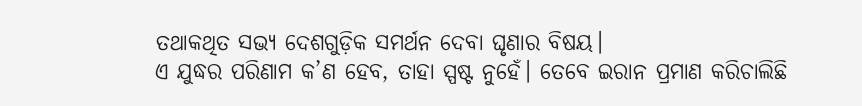ତଥାକଥିତ ସଭ୍ୟ ଦେଶଗୁଡ଼ିକ ସମର୍ଥନ ଦେବା ଘୃଣାର ବିଷୟ।
ଏ ଯୁଦ୍ଧର ପରିଣାମ କ’ଣ ହେବ, ତାହା ସ୍ପଷ୍ଟ ନୁହେଁ। ତେବେ ଇରାନ ପ୍ରମାଣ କରିଚାଲିଛି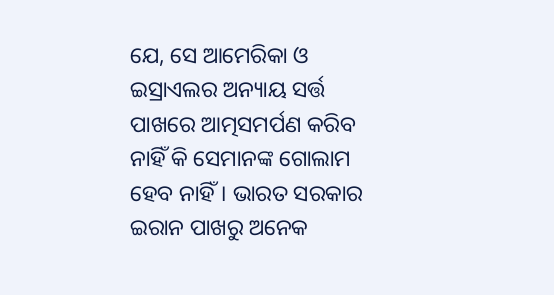ଯେ, ସେ ଆମେରିକା ଓ ଇସ୍ରାଏଲର ଅନ୍ୟାୟ ସର୍ତ୍ତ ପାଖରେ ଆତ୍ମସମର୍ପଣ କରିବ ନାହିଁ କି ସେମାନଙ୍କ ଗୋଲାମ ହେବ ନାହିଁ। ଭାରତ ସରକାର ଇରାନ ପାଖରୁ ଅନେକ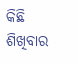କିଛି ଶିଖିବାର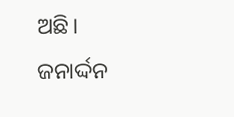ଅଛି।
ଜନାର୍ଦ୍ଦନ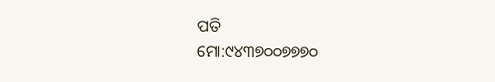ପତି
ମୋ:୯୪୩୭୦୦୭୭୭୦